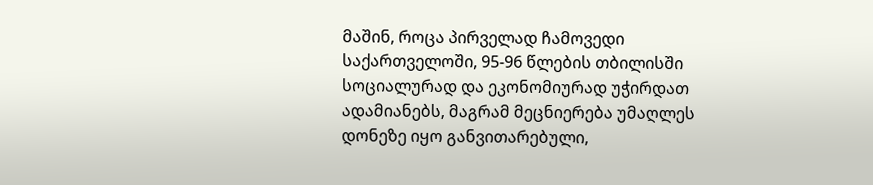მაშინ, როცა პირველად ჩამოვედი საქართველოში, 95-96 წლების თბილისში სოციალურად და ეკონომიურად უჭირდათ ადამიანებს, მაგრამ მეცნიერება უმაღლეს დონეზე იყო განვითარებული,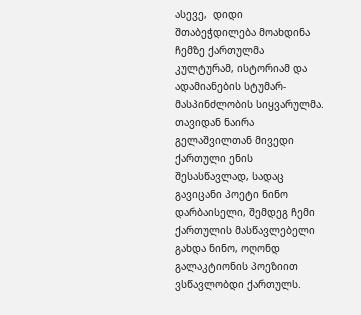ასევე,  დიდი შთაბეჭდილება მოახდინა ჩემზე ქართულმა კულტურამ, ისტორიამ და ადამიანების სტუმარ-მასპინძლობის სიყვარულმა. თავიდან ნაირა გელაშვილთან მივედი ქართული ენის შესასწავლად, სადაც გავიცანი პოეტი ნინო დარბაისელი, შემდეგ ჩემი ქართულის მასწავლებელი გახდა ნინო, ოღონდ გალაკტიონის პოეზიით ვსწავლობდი ქართულს.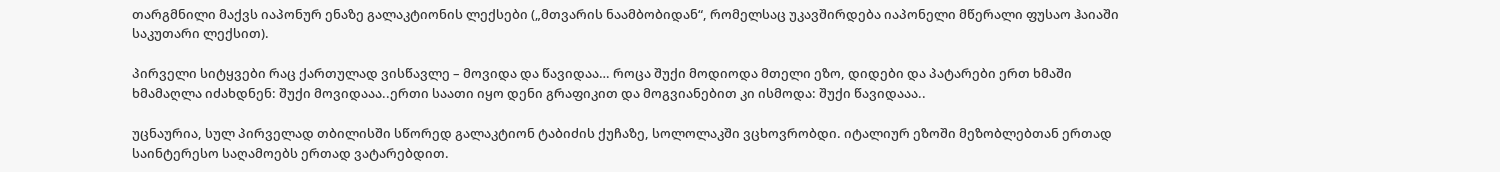თარგმნილი მაქვს იაპონურ ენაზე გალაკტიონის ლექსები („მთვარის ნაამბობიდან“, რომელსაც უკავშირდება იაპონელი მწერალი ფუსაო ჰაიაში საკუთარი ლექსით).

პირველი სიტყვები რაც ქართულად ვისწავლე – მოვიდა და წავიდაა… როცა შუქი მოდიოდა მთელი ეზო, დიდები და პატარები ერთ ხმაში ხმამაღლა იძახდნენ: შუქი მოვიდააა..ერთი საათი იყო დენი გრაფიკით და მოგვიანებით კი ისმოდა: შუქი წავიდააა..

უცნაურია, სულ პირველად თბილისში სწორედ გალაკტიონ ტაბიძის ქუჩაზე, სოლოლაკში ვცხოვრობდი. იტალიურ ეზოში მეზობლებთან ერთად საინტერესო საღამოებს ერთად ვატარებდით.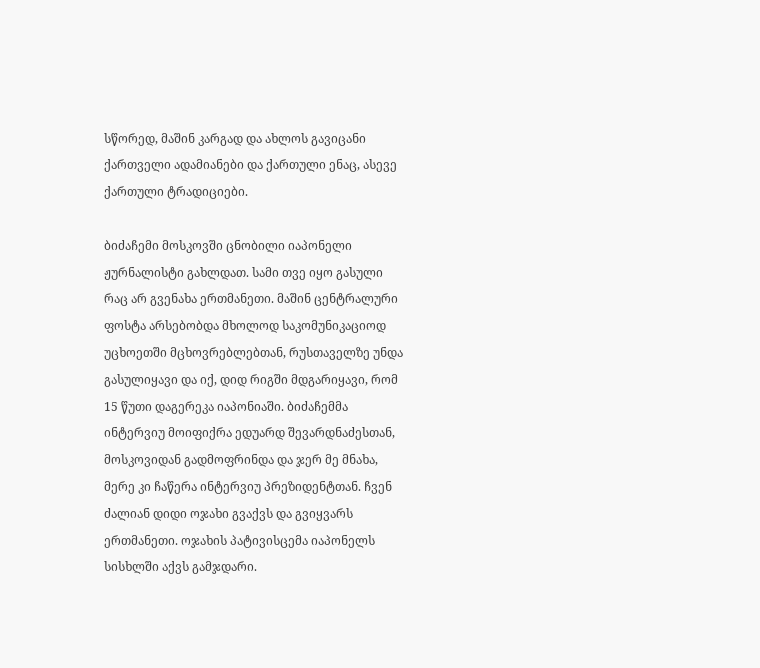სწორედ, მაშინ კარგად და ახლოს გავიცანი ქართველი ადამიანები და ქართული ენაც, ასევე  ქართული ტრადიციები.

ბიძაჩემი მოსკოვში ცნობილი იაპონელი ჟურნალისტი გახლდათ. სამი თვე იყო გასული რაც არ გვენახა ერთმანეთი. მაშინ ცენტრალური ფოსტა არსებობდა მხოლოდ საკომუნიკაციოდ უცხოეთში მცხოვრებლებთან, რუსთაველზე უნდა გასულიყავი და იქ, დიდ რიგში მდგარიყავი, რომ 15 წუთი დაგერეკა იაპონიაში. ბიძაჩემმა ინტერვიუ მოიფიქრა ედუარდ შევარდნაძესთან, მოსკოვიდან გადმოფრინდა და ჯერ მე მნახა, მერე კი ჩაწერა ინტერვიუ პრეზიდენტთან. ჩვენ ძალიან დიდი ოჯახი გვაქვს და გვიყვარს ერთმანეთი. ოჯახის პატივისცემა იაპონელს სისხლში აქვს გამჯდარი.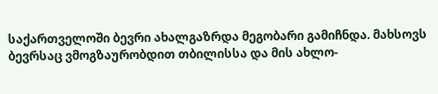საქართველოში ბევრი ახალგაზრდა მეგობარი გამიჩნდა. მახსოვს ბევრსაც ვმოგზაურობდით თბილისსა და მის ახლო-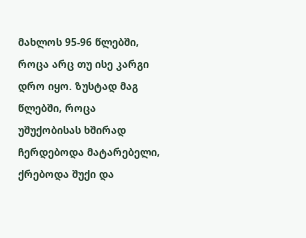მახლოს 95-96 წლებში, როცა არც თუ ისე კარგი დრო იყო. ზუსტად მაგ წლებში, როცა  უშუქობისას ხშირად ჩერდებოდა მატარებელი, ქრებოდა შუქი და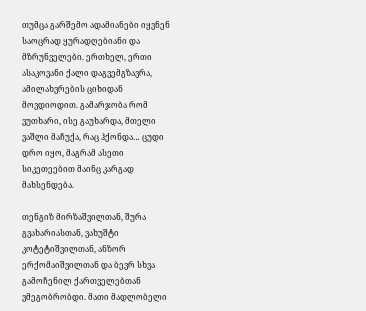თუმცა გარშემო ადამიანები იყვნენ საოცრად ყურადღებიანი და მზრუნველები. ერთხელ, ერთი ასაკოვანი ქალი დაგვემგზავრა, ამილახვრების ციხიდან მოვდიოდით. გამარჯობა რომ ვუთხარი, ისე გაუხარდა, მთელი ვაშლი მაჩუქა, რაც ჰქონდა… ცუდი დრო იყო, მაგრამ ასეთი სიკეთეებით მაინც კარგად მახსენდება.

თენგიზ მირზაშვილთან, შურა გვახარიასთან, ვახუშტი კოტეტიშვილთან, ანზორ ერქომაიშვილთან და ბევრ სხვა გამოჩენილ ქართველებთან ვმეგობრობდი. მათი მადლობელი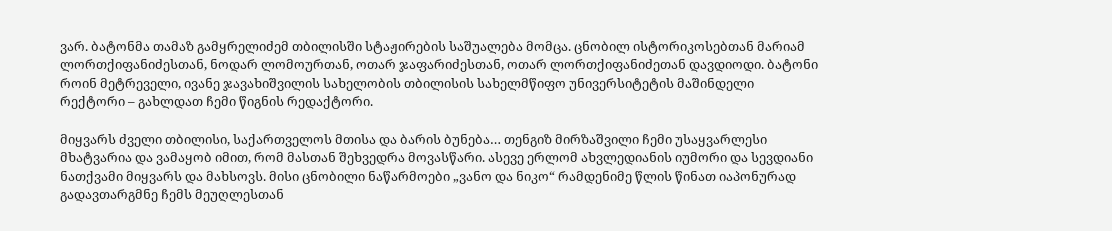ვარ. ბატონმა თამაზ გამყრელიძემ თბილისში სტაჟირების საშუალება მომცა. ცნობილ ისტორიკოსებთან მარიამ ლორთქიფანიძესთან, ნოდარ ლომოურთან, ოთარ ჯაფარიძესთან, ოთარ ლორთქიფანიძეთან დავდიოდი. ბატონი როინ მეტრეველი, ივანე ჯავახიშვილის სახელობის თბილისის სახელმწიფო უნივერსიტეტის მაშინდელი რექტორი – გახლდათ ჩემი წიგნის რედაქტორი.

მიყვარს ძველი თბილისი, საქართველოს მთისა და ბარის ბუნება… თენგიზ მირზაშვილი ჩემი უსაყვარლესი მხატვარია და ვამაყობ იმით, რომ მასთან შეხვედრა მოვასწარი. ასევე ერლომ ახვლედიანის იუმორი და სევდიანი ნათქვამი მიყვარს და მახსოვს. მისი ცნობილი ნაწარმოები „ვანო და ნიკო“ რამდენიმე წლის წინათ იაპონურად გადავთარგმნე ჩემს მეუღლესთან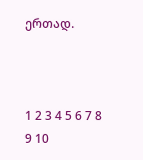ერთად.



1 2 3 4 5 6 7 8 9 10